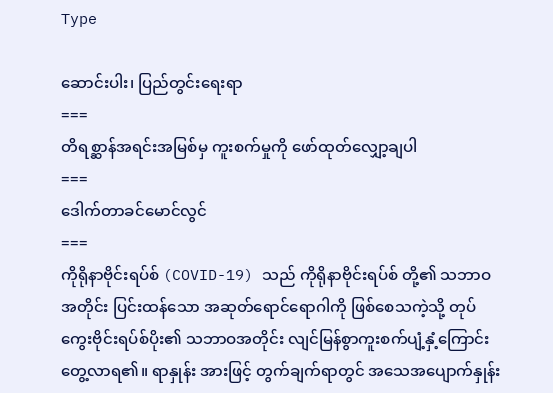Type

ဆောင်းပါး၊ ပြည်တွင်းရေးရာ
===
တိရစ္ဆာန်အရင်းအမြစ်မှ ကူးစက်မှုကို ဖော်ထုတ်လျှော့ချပါ
===
ဒေါက်တာခင်မောင်လွင်
===
ကိုရိုနာဗိုင်းရပ်စ် (COVID-19) သည် ကိုရိုနာဗိုင်းရပ်စ် တို့၏ သဘာဝအတိုင်း ပြင်းထန်သော အဆုတ်ရောင်ရောဂါကို ဖြစ်စေသကဲ့သို့ တုပ်ကွေးဗိုင်းရပ်စ်ပိုး၏ သဘာဝအတိုင်း လျင်မြန်စွာကူးစက်ပျံ့နှံ့ကြောင်း တွေ့လာရ၏။ ရာနှုန်း အားဖြင့် တွက်ချက်ရာတွင် အသေအပျောက်နှုန်း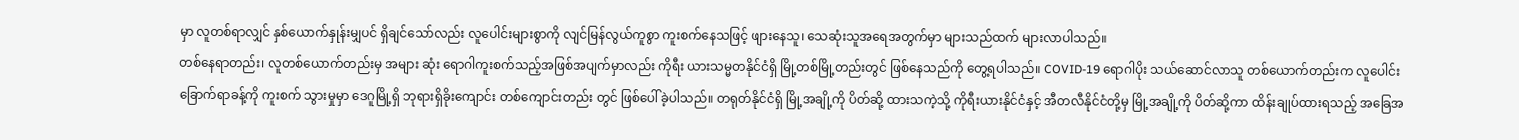မှာ လူတစ်ရာလျှင် နှစ်ယောက်နှုန်းမျှပင် ရှိချင်သော်လည်း လူပေါင်းများစွာကို လျင်မြန်လွယ်ကူစွာ ကူးစက်နေသဖြင့် ဖျားနေသူ၊ သေဆုံးသူအရေအတွက်မှာ များသည်ထက် များလာပါသည်။
တစ်နေရာတည်း၊ လူတစ်ယောက်တည်းမှ အများ ဆုံး ရောဂါကူးစက်သည့်အဖြစ်အပျက်မှာလည်း ကိုရီး ယားသမ္မတနိုင်ငံရှိ မြို့တစ်မြို့တည်းတွင် ဖြစ်နေသည်ကို တွေ့ရပါသည်။ COVID-19 ရောဂါပိုး သယ်ဆောင်လာသူ တစ်ယောက်တည်းက လူပေါင်းခြောက်ရာခန့်ကို ကူးစက် သွားမှုမှာ ဒေဂူမြို့ရှိ ဘုရားရှိခိုးကျောင်း တစ်ကျောင်းတည်း တွင် ဖြစ်ပေါ်ခဲ့ပါသည်။ တရုတ်နိုင်ငံရှိ မြို့အချို့ကို ပိတ်ဆို့ ထားသကဲ့သို့ ကိုရီးယားနိုင်ငံနှင့် အီတလီနိုင်ငံတို့မှ မြို့အချို့ကို ပိတ်ဆို့ကာ ထိန်းချုပ်ထားရသည့် အခြေအ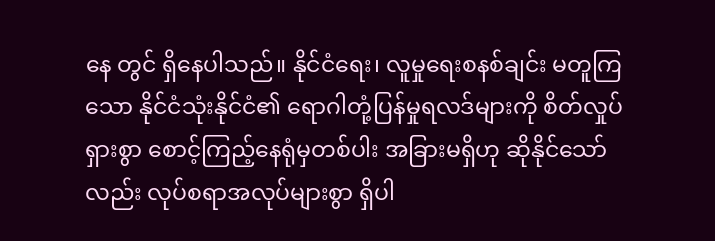နေ တွင် ရှိနေပါသည်။ နိုင်ငံရေး၊ လူမှုရေးစနစ်ချင်း မတူကြ သော နိုင်ငံသုံးနိုင်ငံ၏ ရောဂါတုံ့ပြန်မှုရလဒ်များကို စိတ်လှုပ်ရှားစွာ စောင့်ကြည့်နေရုံမှတစ်ပါး အခြားမရှိဟု ဆိုနိုင်သော်လည်း လုပ်စရာအလုပ်များစွာ ရှိပါ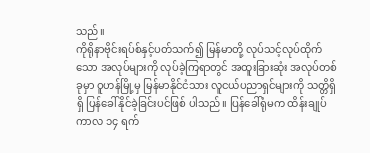သည်။
ကိုရိုနာဗိုင်းရပ်စ်နှင့်ပတ်သက်၍ မြန်မာတို့ လုပ်သင့်လုပ်ထိုက်သော အလုပ်များကို လုပ်ခဲ့ကြရာတွင် အထူးခြားဆုံး အလုပ်တစ်ခုမှာ ဝူဟန်မြို့မှ မြန်မာနိုင်ငံသား လူငယ်ပညာရှင်များကို သတ္တိရှိရှိ ပြန်ခေါ်နိုင်ခဲ့ခြင်းပင်ဖြစ် ပါသည်။ ပြန်ခေါ်ရုံမက ထိန်းချုပ်ကာလ ၁၄ ရက်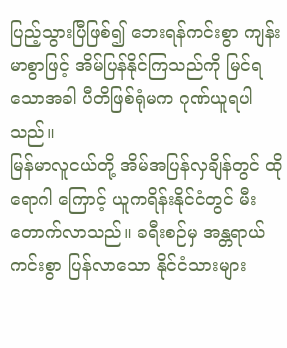ပြည့်သွားပြီဖြစ်၍ ဘေးရန်ကင်းစွာ ကျန်းမာစွာဖြင့် အိမ်ပြန်နိုင်ကြသည်ကို မြင်ရသောအခါ ပီတိဖြစ်ရုံမက ဂုဏ်ယူရပါသည်။
မြန်မာလူငယ်တို့ အိမ်အပြန်လှချိန်တွင် ထိုရောဂါ ကြောင့် ယူကရိန်းနိုင်ငံတွင် မီးတောက်လာသည်။ ခရီးစဉ်မှ အန္တရာယ်ကင်းစွာ ပြန်လာသော နိုင်ငံသားများ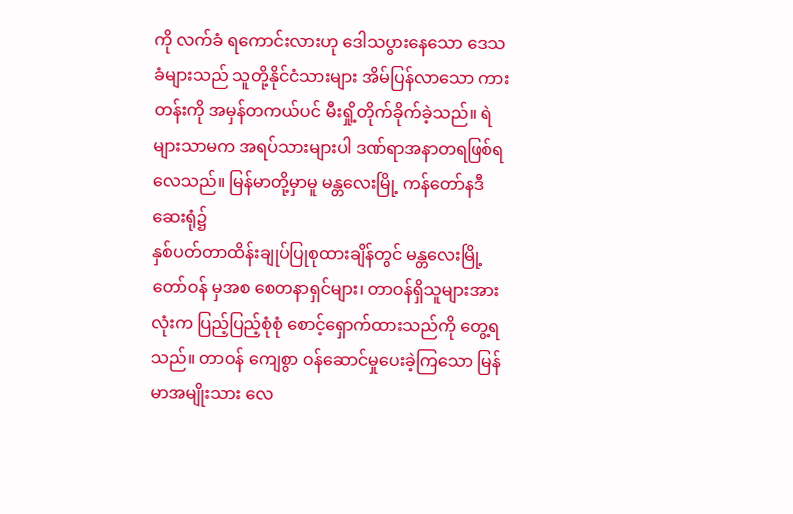ကို လက်ခံ ရကောင်းလားဟု ဒေါသပွားနေသော ဒေသခံများသည် သူတို့နိုင်ငံသားများ အိမ်ပြန်လာသော ကားတန်းကို အမှန်တကယ်ပင် မီးရှို့တိုက်ခိုက်ခဲ့သည်။ ရဲများသာမက အရပ်သားများပါ ဒဏ်ရာအနာတရဖြစ်ရလေသည်။ မြန်မာတို့မှာမူ မန္တလေးမြို့ ကန်တော်နဒီဆေးရုံ၌
နှစ်ပတ်တာထိန်းချုပ်ပြုစုထားချိန်တွင် မန္တလေးမြို့တော်ဝန် မှအစ စေတနာရှင်များ၊ တာဝန်ရှိသူများအားလုံးက ပြည့်ပြည့်စုံစုံ စောင့်ရှောက်ထားသည်ကို တွေ့ရသည်။ တာဝန် ကျေစွာ ဝန်ဆောင်မှုပေးခဲ့ကြသော မြန်မာအမျိုးသား လေ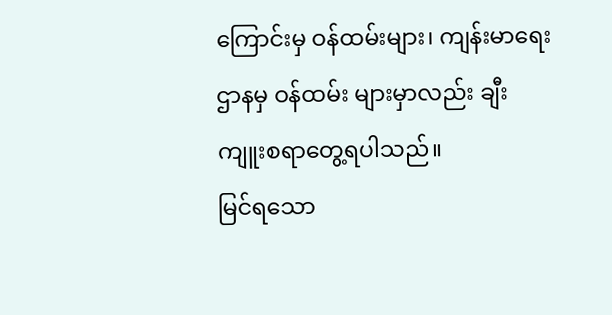ကြောင်းမှ ဝန်ထမ်းများ၊ ကျန်းမာရေးဌာနမှ ဝန်ထမ်း များမှာလည်း ချီးကျူးစရာတွေ့ရပါသည်။
မြင်ရသော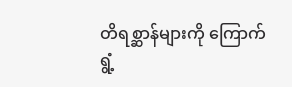တိရစ္ဆာန်များကို ကြောက်ရွံ့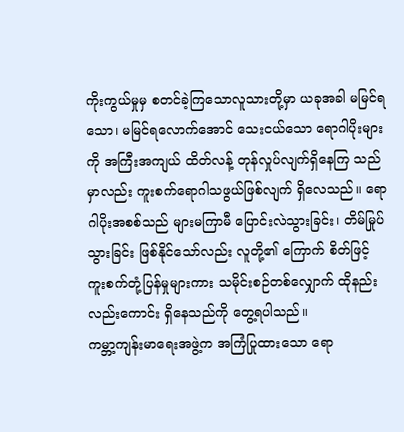ကိုးကွယ်မှုမှ စတင်ခဲ့ကြသောလူသားတို့မှာ ယခုအခါ မမြင်ရသော၊ မမြင်ရလောက်အောင် သေးငယ်သော ရောဂါပိုးများကို အကြီးအကျယ် ထိတ်လန့် တုန်လှုပ်လျက်ရှိနေကြ သည်မှာလည်း ကူးစက်ရောဂါသဖွယ်ဖြစ်လျက် ရှိလေသည်။ ရောဂါပိုးအစစ်သည် များမကြာမီ ပြောင်းလဲသွားခြင်း၊ တိမ်မြုပ်သွားခြင်း ဖြစ်နိုင်သော်လည်း လူတို့၏ ကြောက် စိတ်ဖြင့် ကူးစက်တုံ့ပြန်မှုများကား သမိုင်းစဉ်တစ်လျှောက် ထိုနည်းလည်းကောင်း ရှိနေသည်ကို တွေ့ရပါသည်။
ကမ္ဘာ့ကျန်းမာရေးအဖွဲ့က အကြံပြုထားသော ရော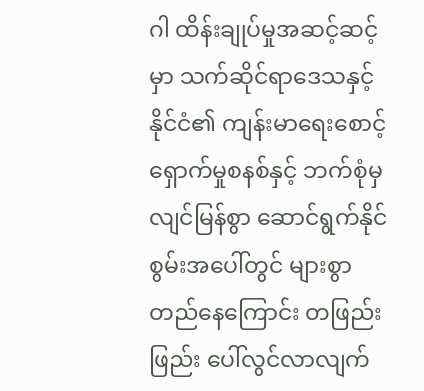ဂါ ထိန်းချုပ်မှုအဆင့်ဆင့်မှာ သက်ဆိုင်ရာဒေသနှင့် နိုင်ငံ၏ ကျန်းမာရေးစောင့်ရှောက်မှုစနစ်နှင့် ဘက်စုံမှ လျင်မြန်စွာ ဆောင်ရွက်နိုင်စွမ်းအပေါ်တွင် များစွာတည်နေကြောင်း တဖြည်းဖြည်း ပေါ်လွင်လာလျက်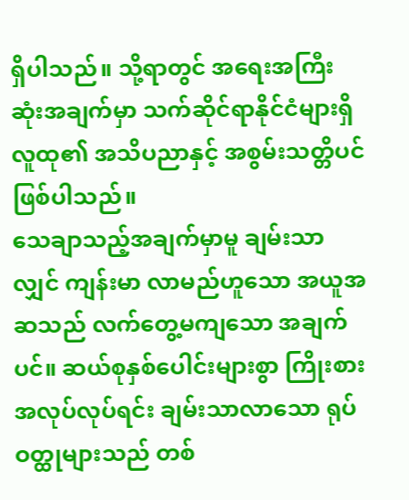ရှိပါသည်။ သို့ရာတွင် အရေးအကြီးဆုံးအချက်မှာ သက်ဆိုင်ရာနိုင်ငံများရှိ လူထု၏ အသိပညာနှင့် အစွမ်းသတ္တိပင်ဖြစ်ပါသည်။
သေချာသည့်အချက်မှာမူ ချမ်းသာလျှင် ကျန်းမာ လာမည်ဟူသော အယူအဆသည် လက်တွေ့မကျသော အချက်ပင်။ ဆယ်စုနှစ်ပေါင်းများစွာ ကြိုးစားအလုပ်လုပ်ရင်း ချမ်းသာလာသော ရုပ်ဝတ္ထုများသည် တစ်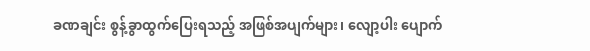ခဏချင်း စွန့်ခွာထွက်ပြေးရသည့် အဖြစ်အပျက်များ၊ လျော့ပါး ပျောက်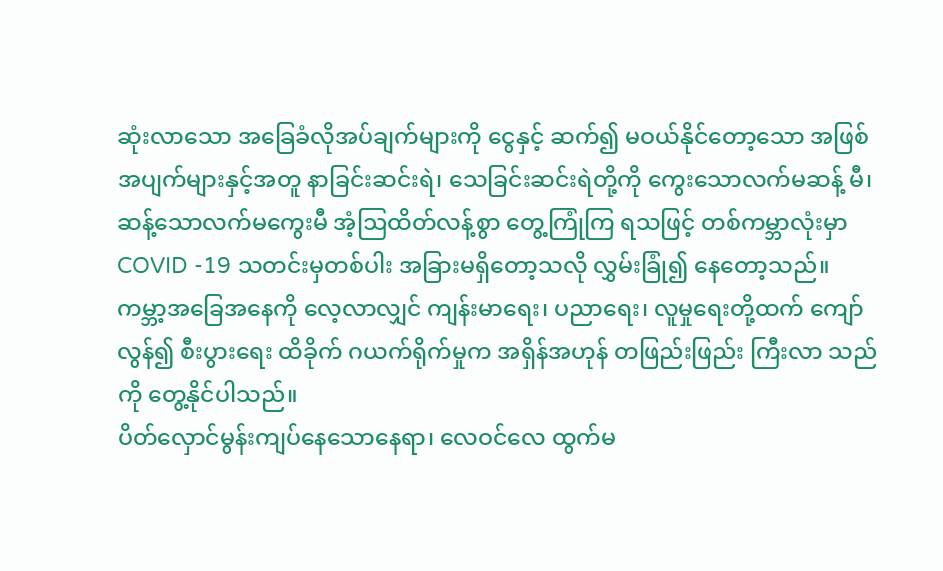ဆုံးလာသော အခြေခံလိုအပ်ချက်များကို ငွေနှင့် ဆက်၍ မဝယ်နိုင်တော့သော အဖြစ်အပျက်များနှင့်အတူ နာခြင်းဆင်းရဲ၊ သေခြင်းဆင်းရဲတို့ကို ကွေးသောလက်မဆန့် မီ၊ ဆန့်သောလက်မကွေးမီ အံ့ဩထိတ်လန့်စွာ တွေ့ကြုံကြ ရသဖြင့် တစ်ကမ္ဘာလုံးမှာ COVID -19 သတင်းမှတစ်ပါး အခြားမရှိတော့သလို လွှမ်းခြုံ၍ နေတော့သည်။
ကမ္ဘာ့အခြေအနေကို လေ့လာလျှင် ကျန်းမာရေး၊ ပညာရေး၊ လူမှုရေးတို့ထက် ကျော်လွန်၍ စီးပွားရေး ထိခိုက် ဂယက်ရိုက်မှုက အရှိန်အဟုန် တဖြည်းဖြည်း ကြီးလာ သည်ကို တွေ့နိုင်ပါသည်။
ပိတ်လှောင်မွန်းကျပ်နေသောနေရာ၊ လေဝင်လေ ထွက်မ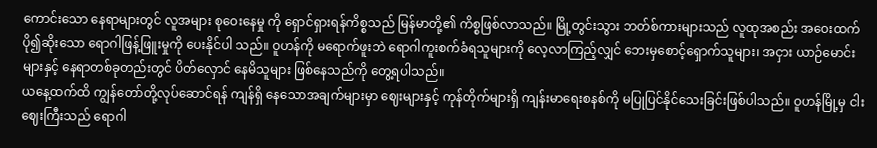ကောင်းသော နေရာများတွင် လူအများ စုဝေးနေမှု ကို ရှောင်ရှားရန်ကိစ္စသည် မြန်မာတို့၏ ကိစ္စဖြစ်လာသည်။ မြို့တွင်းသွား ဘတ်စ်ကားများသည် လူထုအစည်း အဝေးထက် ပို၍ဆိုးသော ရောဂါဖြန့်ဖြူးမှုကို ပေးနိုင်ပါ သည်။ ဝူဟန်ကို မရောက်ဖူးဘဲ ရောဂါကူးစက်ခံရသူများကို လေ့လာကြည့်လျှင် ဘေးမှစောင့်ရှောက်သူများ၊ အငှား ယာဉ်မောင်းများနှင့် နေရာတစ်ခုတည်းတွင် ပိတ်လှောင် နေမိသူများ ဖြစ်နေသည်ကို တွေ့ရပါသည်။
ယနေ့ထက်ထိ ကျွန်တော်တို့လုပ်ဆောင်ရန် ကျန်ရှိ နေသောအချက်များမှာ ဈေးများနှင့် ကုန်တိုက်များရှိ ကျန်းမာရေးစနစ်ကို မပြုပြင်နိုင်သေးခြင်းဖြစ်ပါသည်။ ဝူဟန်မြို့မှ ငါးဈေးကြီးသည် ရောဂါ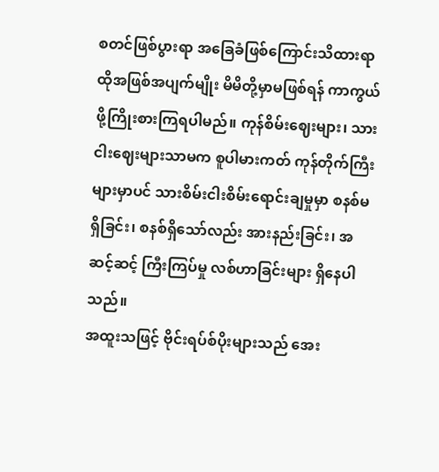စတင်ဖြစ်ပွားရာ အခြေခံဖြစ်ကြောင်းသိထားရာ ထိုအဖြစ်အပျက်မျိုး မိမိတို့မှာမဖြစ်ရန် ကာကွယ်ဖို့ကြိုးစားကြရပါမည်။ ကုန်စိမ်းဈေးများ၊ သားငါးဈေးများသာမက စူပါမားကတ် ကုန်တိုက်ကြီးများမှာပင် သားစိမ်းငါးစိမ်းရောင်းချမှုမှာ စနစ်မရှိခြင်း၊ စနစ်ရှိသော်လည်း အားနည်းခြင်း၊ အဆင့်ဆင့် ကြီးကြပ်မှု လစ်ဟာခြင်းများ ရှိနေပါသည်။
အထူးသဖြင့် ဗိုင်းရပ်စ်ပိုးများသည် အေး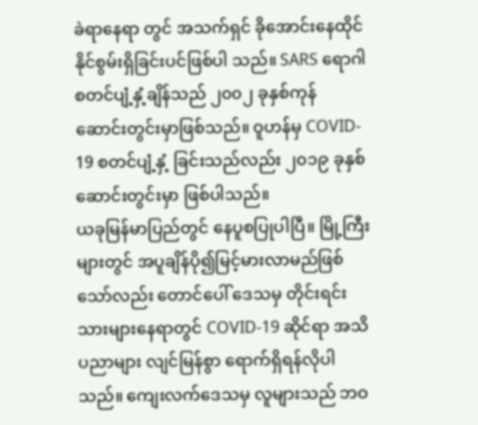ခဲရာနေရာ တွင် အသက်ရှင် ခိုအောင်းနေထိုင်နိုင်စွမ်းရှိခြင်းပင်ဖြစ်ပါ သည်။ SARS ရောဂါ စတင်ပျံ့နှံ့ချိန်သည် ၂၀၀၂ ခုနှစ်ကုန် ဆောင်းတွင်းမှာဖြစ်သည်။ ဝူဟန်မှ COVID- 19 စတင်ပျံ့နှံ့ ခြင်းသည်လည်း ၂၀၁၉ ခုနှစ် ဆောင်းတွင်းမှာ ဖြစ်ပါသည်။
ယခုမြန်မာပြည်တွင် နေပူစပြုပါပြီ။ မြို့ကြီးများတွင် အပူချိန်ပို၍မြင့်မားလာမည်ဖြစ်သော်လည်း တောင်ပေါ် ဒေသမှ တိုင်းရင်းသားများနေရာတွင် COVID-19 ဆိုင်ရာ အသိပညာများ လျင်မြန်စွာ ရောက်ရှိရန်လိုပါသည်။ ကျေးလက်ဒေသမှ လူများသည် ဘဝ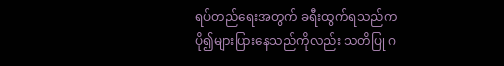ရပ်တည်ရေးအတွက် ခရီးထွက်ရသည်က ပို၍များပြားနေသည်ကိုလည်း သတိပြု ဂ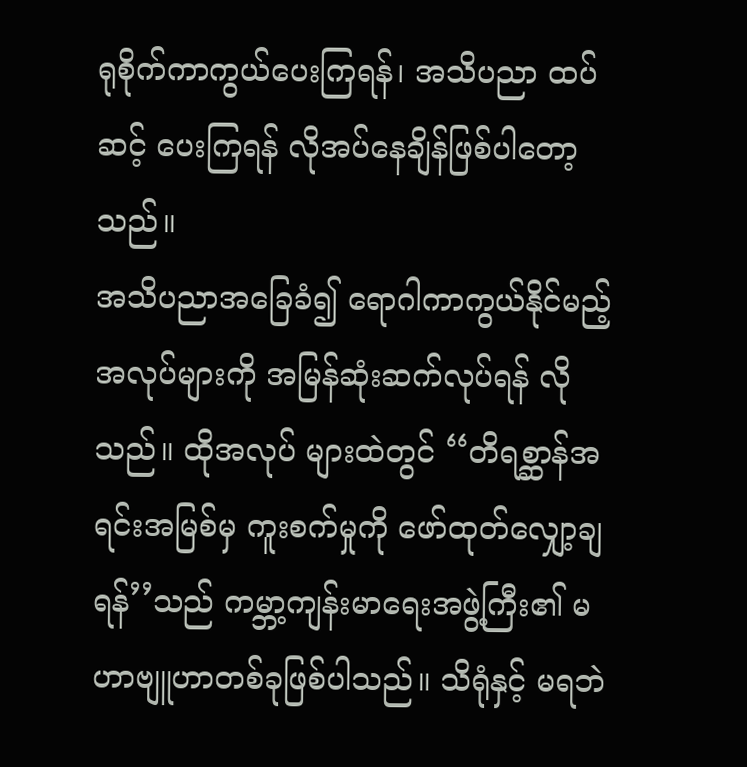ရုစိုက်ကာကွယ်ပေးကြရန်၊ အသိပညာ ထပ်ဆင့် ပေးကြရန် လိုအပ်နေချိန်ဖြစ်ပါတော့သည်။
အသိပညာအခြေခံ၍ ရောဂါကာကွယ်နိုင်မည့် အလုပ်များကို အမြန်ဆုံးဆက်လုပ်ရန် လိုသည်။ ထိုအလုပ် များထဲတွင် ‘‘တိရစ္ဆာန်အရင်းအမြစ်မှ ကူးစက်မှုကို ဖော်ထုတ်လျှော့ချရန်’’သည် ကမ္ဘာ့ကျန်းမာရေးအဖွဲ့ကြီး၏ မဟာဗျူဟာတစ်ခုဖြစ်ပါသည်။ သိရုံနှင့် မရဘဲ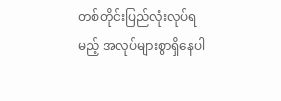တစ်တိုင်းပြည်လုံးလုပ်ရမည့် အလုပ်များစွာရှိနေပါ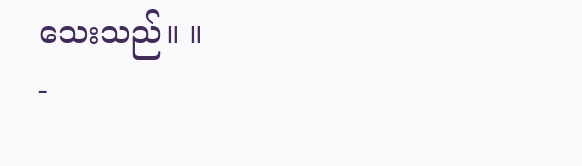သေးသည်။ ။
-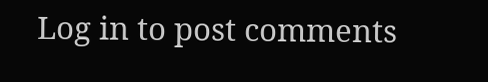Log in to post comments